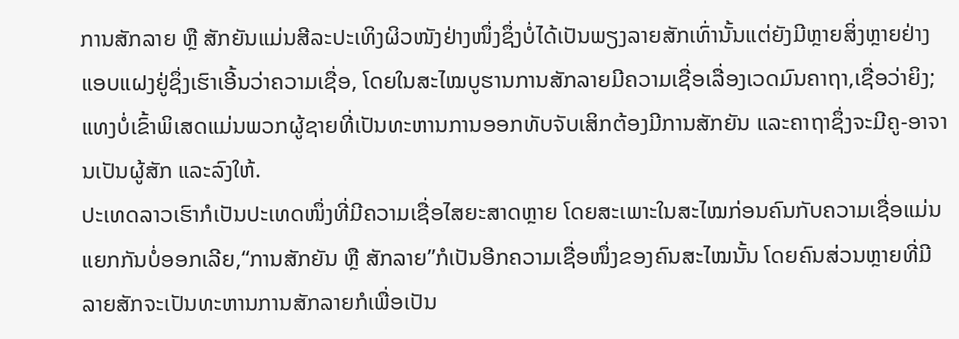ການສັກລາຍ ຫຼື ສັກຍັນແມ່ນສີລະປະເທິງຜິວໜັງຢ່າງໜຶ່ງຊຶ່ງບໍ່ໄດ້ເປັນພຽງລາຍສັກເທົ່ານັ້ນແຕ່ຍັງມີຫຼາຍສິ່ງຫຼາຍຢ່າງແອບແຝງຢູ່ຊຶ່ງເຮົາເອີ້ນວ່າຄວາມເຊື່ອ, ໂດຍໃນສະໄໝບູຮານການສັກລາຍມີຄວາມເຊື່ອເລື່ອງເວດມົນຄາຖາ,ເຊື່ອວ່າຍິງ; ແທງບໍ່ເຂົ້າພິເສດແມ່ນພວກຜູ້ຊາຍທີ່ເປັນທະຫານການອອກທັບຈັບເສິກຕ້ອງມີການສັກຍັນ ແລະຄາຖາຊຶ່ງຈະມີຄູ-ອາຈານເປັນຜູ້ສັກ ແລະລົງໃຫ້.
ປະເທດລາວເຮົາກໍເປັນປະເທດໜຶ່ງທີ່ມີຄວາມເຊື່ອໄສຍະສາດຫຼາຍ ໂດຍສະເພາະໃນສະໄໝກ່ອນຄົນກັບຄວາມເຊື່ອແມ່ນແຍກກັນບໍ່ອອກເລີຍ,“ການສັກຍັນ ຫຼື ສັກລາຍ”ກໍເປັນອີກຄວາມເຊື່ອໜຶ່ງຂອງຄົນສະໄໝນັ້ນ ໂດຍຄົນສ່ວນຫຼາຍທີ່ມີລາຍສັກຈະເປັນທະຫານການສັກລາຍກໍເພື່ອເປັນ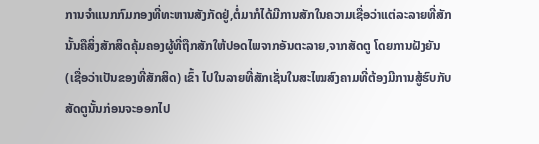ການຈໍາແນກກົມກອງທີ່ທະຫານສັງກັດຢູ່,ຕໍ່ມາກໍໄດ້ມີການສັກໃນຄວາມເຊື່ອວ່າແຕ່ລະລາຍທີ່ສັກນັ້ນຄືສິ່ງສັກສິດຄຸ້ມຄອງຜູ້ທີ່ຖືກສັກໃຫ້ປອດໄພຈາກອັນຕະລາຍ,ຈາກສັດຕູ ໂດຍການຝັງຍັນ (ເຊື່ອວ່າເປັນຂອງທີ່ສັກສິດ) ເຂົ້າ ໄປໃນລາຍທີ່ສັກເຊັ່ນໃນສະໄໝສົງຄາມທີ່ຕ້ອງມີການສູ້ຮົບກັບສັດຕູນັ້ນກ່ອນຈະອອກໄປ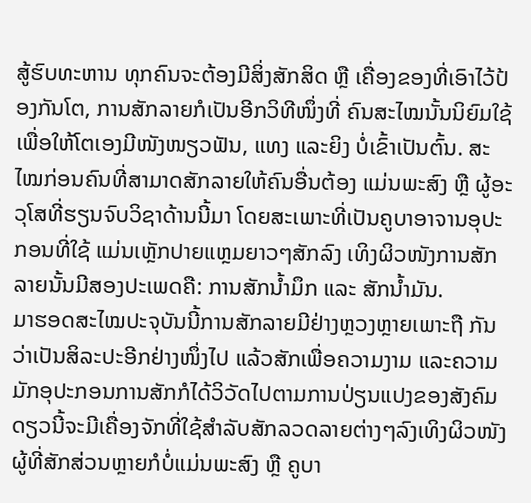ສູ້ຮົບທະຫານ ທຸກຄົນຈະຕ້ອງມີສິ່ງສັກສິດ ຫຼື ເຄື່ອງຂອງທີ່ເອົາໄວ້ປ້ອງກັນໂຕ, ການສັກລາຍກໍເປັນອີກວິທີໜຶ່ງທີ່ ຄົນສະໄໝນັ້ນນິຍົມໃຊ້ເພື່ອໃຫ້ໂຕເອງມີໜັງໜຽວຟັນ, ແທງ ແລະຍິງ ບໍ່ເຂົ້າເປັນຕົ້ນ. ສະໄໝກ່ອນຄົນທີ່ສາມາດສັກລາຍໃຫ້ຄົນອື່ນຕ້ອງ ແມ່ນພະສົງ ຫຼື ຜູ້ອະວຸໂສທີ່ຮຽນຈົບວິຊາດ້ານນີ້ມາ ໂດຍສະເພາະທີ່ເປັນຄູບາອາຈານອຸປະກອນທີ່ໃຊ້ ແມ່ນເຫຼັກປາຍແຫຼມຍາວໆສັກລົງ ເທິງຜິວໜັງການສັກລາຍນັ້ນມີສອງປະເພດຄື: ການສັກນໍ້າມຶກ ແລະ ສັກນໍ້າມັນ.
ມາຮອດສະໄໝປະຈຸບັນນີ້ການສັກລາຍມີຢ່າງຫຼວງຫຼາຍເພາະຖື ກັນວ່າເປັນສິລະປະອີກຢ່າງໜຶ່ງໄປ ແລ້ວສັກເພື່ອຄວາມງາມ ແລະຄວາມມັກອຸປະກອນການສັກກໍໄດ້ວິວັດໄປຕາມການປ່ຽນແປງຂອງສັງຄົມດຽວນີ້ຈະມີເຄື່ອງຈັກທີ່ໃຊ້ສໍາລັບສັກລວດລາຍຕ່າງໆລົງເທິງຜິວໜັງຜູ້ທີ່ສັກສ່ວນຫຼາຍກໍບໍ່ແມ່ນພະສົງ ຫຼື ຄູບາ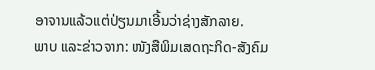ອາຈານແລ້ວແຕ່ປ່ຽນມາເອີ້ນວ່າຊ່າງສັກລາຍ.
ພາບ ແລະຂ່າວຈາກ: ໜັງສືພິມເສດຖະກິດ-ສັງຄົມ